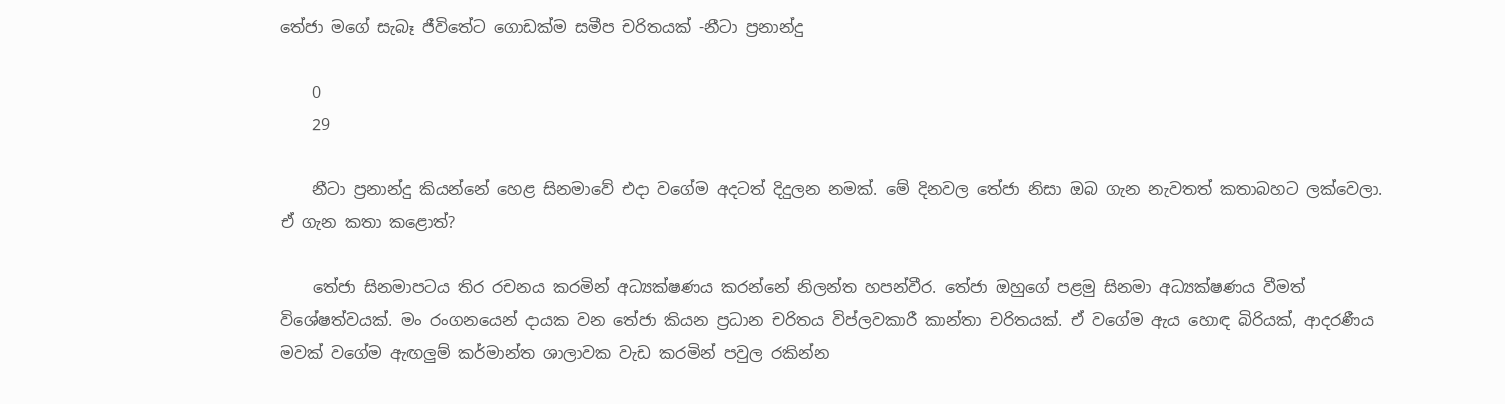තේජා මගේ සැබෑ ජීවිතේට ගොඩක්ම සමීප චරිතයක් -නීටා ප්‍රනාන්දු

    0
    29

    නීටා ප්‍රනාන්දු කියන්නේ හෙළ සිනමාවේ එදා වගේම අදටත් දිදුලන නමක්. මේ දිනවල තේජා නිසා ඔබ ගැන නැවතත් කතාබහට ලක්වෙලා. ඒ ගැන කතා කළොත්?

    තේජා සිනමාපටය තිර රචනය කරමින් අධ්‍යක්ෂණය කරන්නේ නිලන්ත හපන්වීර. තේජා ඔහුගේ පළමු සිනමා අධ්‍යක්ෂණය වීමත් විශේෂත්වයක්. මං රංගනයෙන් දායක වන තේජා කියන ප්‍රධාන චරිතය විප්ලවකාරී කාන්තා චරිතයක්. ඒ වගේම ඇය හොඳ බිරියක්, ආදරණීය මවක් වගේම ඇඟලුම් කර්මාන්ත ශාලාවක වැඩ කරමින් පවුල රකින්න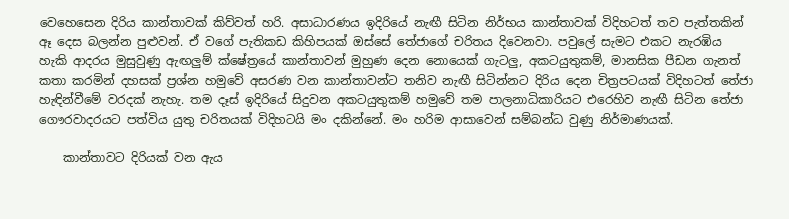වෙහෙසෙන දිරිය කාන්තාවක් කිව්වත් හරි. අසාධාරණය ඉදිරියේ නැඟී සිටින නිර්භය කාන්තාවක් විදිහටත් තව පැත්තකින් ඈ දෙස බලන්න පුළුවන්. ඒ වගේ පැතිකඩ කිහිපයක් ඔස්සේ තේජාගේ චරිතය දිවෙනවා. පවුලේ සැමට එකට නැරඹිය හැකි ආදරය මුසුවුණු ඇඟලුම් ක්ෂේත්‍රයේ කාන්තාවන් මුහුණ දෙන නොයෙක් ගැටලු, අකටයුතුකම්, මානසික පීඩන ගැනත් කතා කරමින් දහසක් ප්‍රශ්න හමුවේ අසරණ වන කාන්තාවන්ට තනිව නැඟී සිටින්නට දිරිය දෙන චිත්‍රපටයක් විදිහටත් තේජා හැඳින්වීමේ වරදක් නැහැ. තම දෑස් ඉදිරියේ සිදුවන අකටයුතුකම් හමුවේ තම පාලනාධිකාරියට එරෙහිව නැඟී සිටින තේජා ගෞරවාදරයට පත්විය යුතු චරිතයක් විදිහටයි මං දකින්නේ. මං හරිම ආසාවෙන් සම්බන්ධ වුණු නිර්මාණයක්.

    කාන්තාවට දිරියක් වන ඇය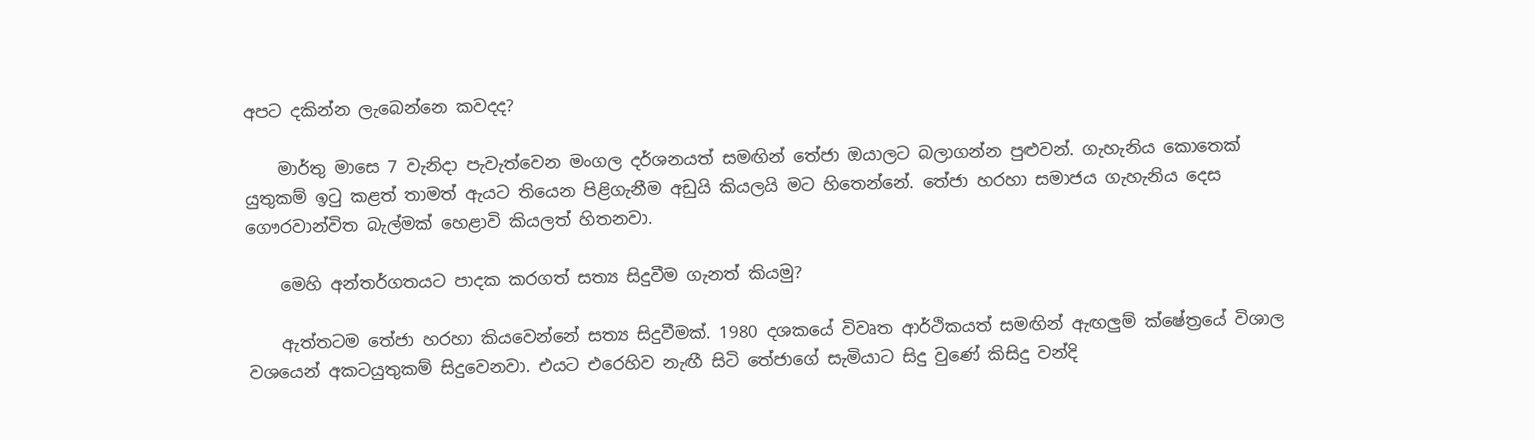අපට දකින්න ලැබෙන්නෙ කවදද?

    මාර්තු මාසෙ 7 වැනිදා පැවැත්වෙන මංගල දර්ශනයත් සමඟින් තේජා ඔයාලට බලාගන්න පුළුවන්. ගැහැනිය කොතෙක් යුතුකම් ඉටු කළත් තාමත් ඇයට තියෙන පිළිගැනීම අඩුයි කියලයි මට හිතෙන්නේ. තේජා හරහා සමාජය ගැහැනිය දෙස ගෞරවාන්විත බැල්මක් හෙළාවි කියලත් හිතනවා.

    මෙහි අන්තර්ගතයට පාදක කරගත් සත්‍ය සිදුවීම ගැනත් කියමු?

    ඇත්තටම තේජා හරහා කියවෙන්නේ සත්‍ය සිදුවීමක්. 1980 දශකයේ විවෘත ආර්ථිකයත් සමඟින් ඇඟලුම් ක්ෂේත්‍රයේ විශාල වශයෙන් අකටයුතුකම් සිදුවෙනවා. එයට එරෙහිව නැඟී සිටි තේජාගේ සැමියාට සිදු වුණේ කිසිදු වන්දි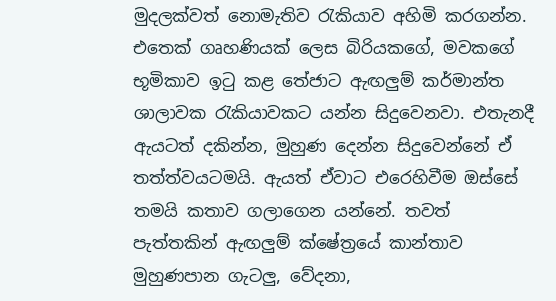මුදලක්වත් නොමැතිව රැකියාව අහිමි කරගන්න. එතෙක් ගෘහණියක් ලෙස බිරියකගේ, මවකගේ භූමිකාව ඉටු කළ තේජාට ඇඟලුම් කර්මාන්ත ශාලාවක රැකියාවකට යන්න සිදුවෙනවා. එතැනදී ඇයටත් දකින්න, මුහුණ දෙන්න සිදුවෙන්නේ ඒ තත්ත්වයටමයි. ඇයත් ඒවාට එරෙහිවීම ඔස්සේ තමයි කතාව ගලාගෙන යන්නේ. තවත් පැත්තකින් ඇඟලුම් ක්ෂේත්‍රයේ කාන්තාව මුහුණපාන ගැටලු, වේදනා,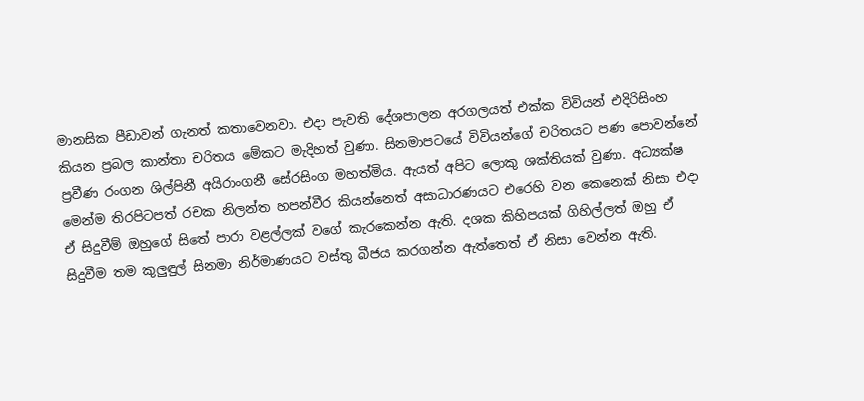මානසික පීඩාවන් ගැනත් කතාවෙනවා. එදා පැවති දේශපාලන අරගලයත් එක්ක විවියන් එදිරිසිංහ කියන ප්‍රබල කාන්තා චරිතය මේකට මැදිහත් වුණා. සිනමාපටයේ විවියන්ගේ චරිතයට පණ පොවන්නේ ප්‍රවීණ රංගන ශිල්පිනී අයිරාංගනී සේරසිංග මහත්මිය. ඇයත් අපිට ලොකු ශක්තියක් වුණා. අධ්‍යක්ෂ මෙන්ම තිරපිටපත් රචක නිලන්ත හපන්වීර කියන්නෙත් අසාධාරණයට එරෙහි වන කෙනෙක් නිසා එදා ඒ සිදුවීම් ඔහුගේ සිතේ පාරා වළල්ලක් වගේ කැරකෙන්න ඇති. දශක කිහිපයක් ගිහිල්ලත් ඔහු ඒ සිදුවීම තම කුලුඳුල් සිනමා නිර්මාණයට වස්තු බීජය කරගන්න ඇත්තෙත් ඒ නිසා වෙන්න ඇති.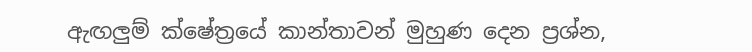ඇඟලුම් ක්ෂේත්‍රයේ කාන්තාවන් මුහුණ දෙන ප්‍රශ්න,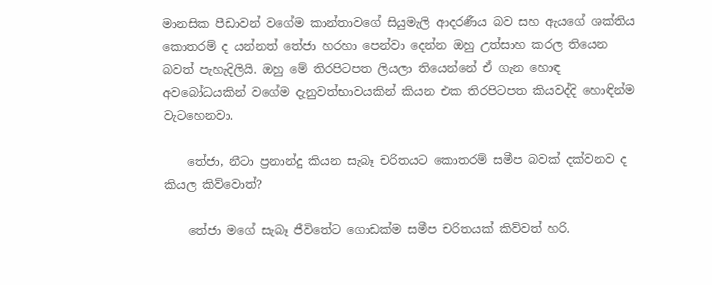මානසික පීඩාවන් වගේම කාන්තාවගේ සියුමැලි ආදරණීය බව සහ ඇයගේ ශක්තිය කොතරම් ද යන්නත් තේජා හරහා පෙන්වා දෙන්න ඔහු උත්සාහ කරල තියෙන බවත් පැහැදිලියි. ඔහු මේ තිරපිටපත ලියලා තියෙන්නේ ඒ ගැන හොඳ අවබෝධයකින් වගේම දැනුවත්භාවයකින් කියන එක තිරපිටපත කියවද්දි හොඳින්ම වැටහෙනවා.

    තේජා, නීටා ප්‍රනාන්දු කියන සැබෑ චරිතයට කොතරම් සමීප බවක් දක්වනව ද කියල කිව්වොත්?

    තේජා මගේ සැබෑ ජීවිතේට ගොඩක්ම සමීප චරිතයක් කිව්වත් හරි.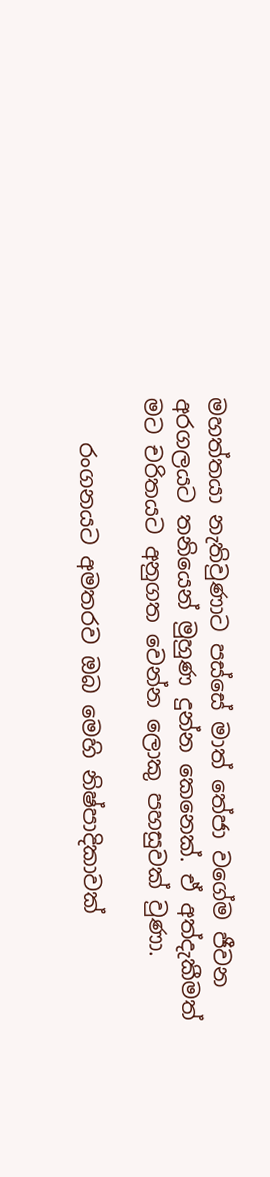මහත්තයා නැතිවුණාට පස්සේ මාත් තේජා වගේම ජීවන අරගලයට තනියෙන් මුහුණ දුන්න කෙනෙක්. ඒ අත්දැකීමත් මට චරිතයට අනුගත වෙන්න ලොකු පහසුවක් වුණා.

    රංගනයට අමතරව ඔබ මෙහි නිෂ්පාදිකාවක්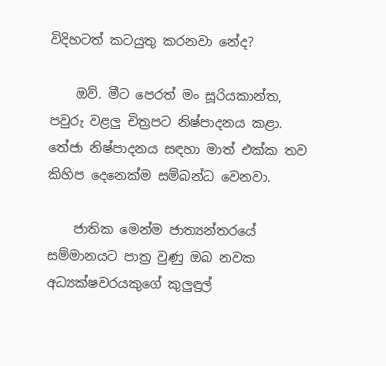විදිහටත් කටයුතු කරනවා නේද?

    ඔව්. මීට පෙරත් මං සූරියකාන්ත, පවුරු වළලු චිත්‍රපට නිෂ්පාදනය කළා. තේජා නිෂ්පාදනය සඳහා මාත් එක්ක තව කිහිප දෙනෙක්ම සම්බන්ධ වෙනවා.

    ජාතික මෙන්ම ජාත්‍යන්තරයේ සම්මානයට පාත්‍ර වුණු ඔබ නවක අධ්‍යක්ෂවරයකුගේ කුලුඳුල්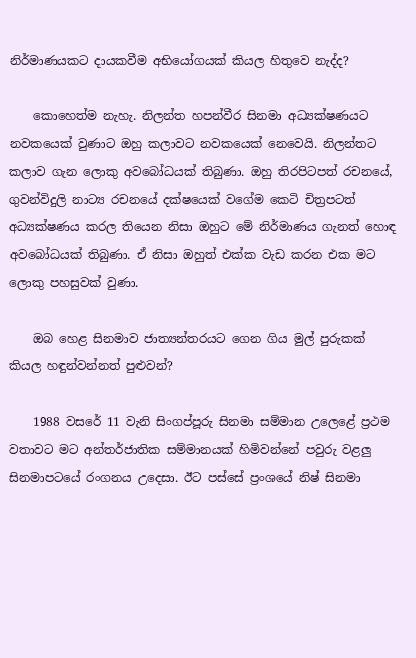නිර්මාණයකට දායකවීම අභියෝගයක් කියල හිතුවෙ නැද්ද?

    කොහෙත්ම නැහැ. නිලන්ත හපන්වීර සිනමා අධ්‍යක්ෂණයට නවකයෙක් වුණාට ඔහු කලාවට නවකයෙක් නෙවෙයි. නිලන්තට කලාව ගැන ලොකු අවබෝධයක් තිබුණා. ඔහු තිරපිටපත් රචනයේ, ගුවන්විදුලි නාට්‍ය රචනයේ දක්ෂයෙක් වගේම කෙටි චිත්‍රපටත් අධ්‍යක්ෂණය කරල තියෙන නිසා ඔහුට මේ නිර්මාණය ගැනත් හොඳ අවබෝධයක් තිබුණා. ඒ නිසා ඔහුත් එක්ක වැඩ කරන එක මට ලොකු පහසුවක් වුණා.

    ඔබ හෙළ සිනමාව ජාත්‍යන්තරයට ගෙන ගිය මුල් පුරුකක් කියල හඳුන්වන්නත් පුළුවන්?

    1988 වසරේ 11 වැනි සිංගප්පූරු සිනමා සම්මාන උලෙළේ ප්‍රථම වතාවට මට අන්තර්ජාතික සම්මානයක් හිමිවන්නේ පවුරු වළලු සිනමාපටයේ රංගනය උදෙසා. ඊට පස්සේ ප්‍රංශයේ නිෂ් සිනමා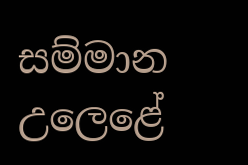සම්මාන උලෙළේ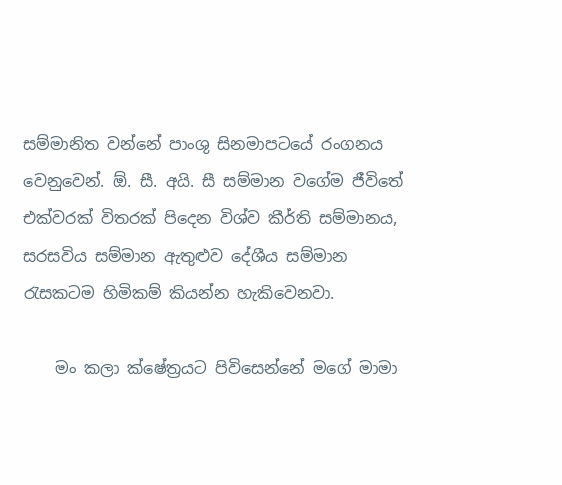සම්මානිත වන්නේ පාංශු සිනමාපටයේ රංගනය වෙනුවෙන්. ඕ. සී. අයි. සී සම්මාන වගේම ජීවිතේ එක්වරක් විතරක් පිදෙන විශ්ව කීර්ති සම්මානය, සරසවිය සම්මාන ඇතුළුව දේශීය සම්මාන රැසකටම හිමිකම් කියන්න හැකිවෙනවා.

    මං කලා ක්ෂේත්‍රයට පිවිසෙන්නේ මගේ මාමා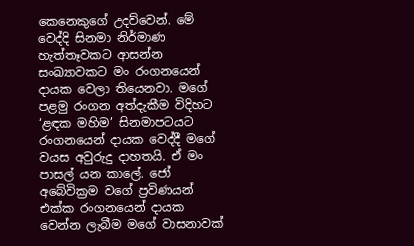කෙනෙකුගේ උදව්වෙන්. මේ වෙද්දි සිනමා නිර්මාණ හැත්තෑවකට ආසන්න සංඛ්‍යාවකට මං රංගනයෙන් දායක වෙලා තියෙනවා. මගේ පළමු රංගන අත්දැකීම විදිහට ‘ළඳක මහිම’ සිනමාපටයට රංගනයෙන් දායක වෙද්දී මගේ වයස අවුරුදු දාහතයි. ඒ මං පාසල් යන කාලේ. ජෝ අබේවික්‍රම වගේ ප්‍රවිණයන් එක්ක රංගනයෙන් දායක වෙන්න ලැබීම මගේ වාසනාවක්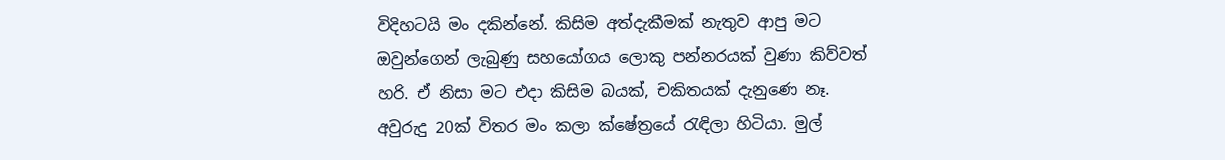විදිහටයි මං දකින්නේ. කිසිම අත්දැකීමක් නැතුව ආපු මට ඔවුන්ගෙන් ලැබුණු සහයෝගය ලොකු පන්නරයක් වුණා කිව්වත් හරි. ඒ නිසා මට එදා කිසිම බයක්, චකිතයක් දැනුණෙ නෑ. අවුරුදු 20ක් විතර මං කලා ක්ෂේත්‍රයේ රැඳිලා හිටියා. මුල්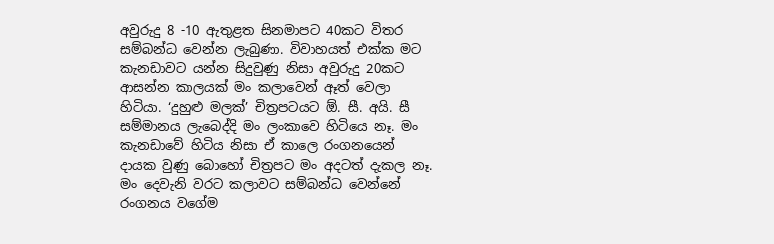අවුරුදු 8 -10 ඇතුළත සිනමාපට 40කට විතර සම්බන්ධ වෙන්න ලැබුණා. විවාහයත් එක්ක මට කැනඩාවට යන්න සිදුවුණු නිසා අවුරුදු 20කට ආසන්න කාලයක් මං කලාවෙන් ඈත් වෙලා හිටියා. ‘දුහුළු මලක්’ චිත්‍රපටයට ඕ. සී. අයි. සී සම්මානය ලැබෙද්දි මං ලංකාවෙ හිටියෙ නෑ. මං කැනඩාවේ හිටිය නිසා ඒ කාලෙ රංගනයෙන් දායක වුණු බොහෝ චිත්‍රපට මං අදටත් දැකල නෑ. මං දෙවැනි වරට කලාවට සම්බන්ධ වෙන්නේ රංගනය වගේම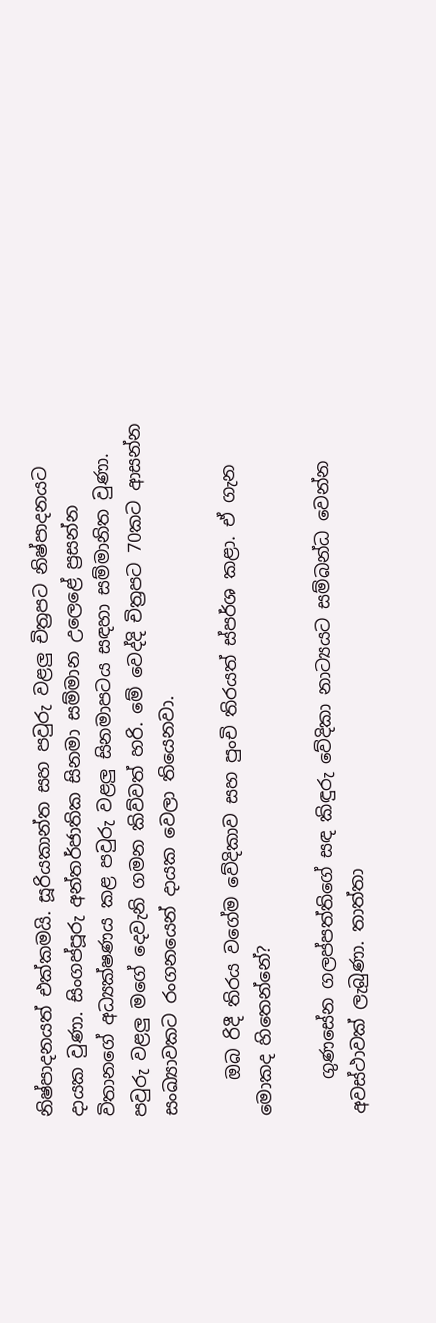නිෂ්පාදනයත් එක්කමයි. සූරියකාන්ත සහ පවුරු වළලු චිත්‍රපට නිෂ්පාදනයට දායක වුණා. සිංගප්පූරු අන්තර්ජාතික සිනමා සම්මාන උලෙළේ ප්‍රසන්න විතානගේ අධ්‍යක්ෂණය කළ පවුරු වළලු සිනමාපටය සඳහා සම්මානිත වුණා. පවුරු වළලු මගේ දෙවැනි ගමන කිව්වත් හරි. මේ වෙද්දි චිත්‍රපට 70කට ආසන්න සංඛ්‍යාවකට රංගනයෙන් දායක වෙලා තියෙනවා.

    ඔබ රිදී තිරය වගේම වේදිකාව සහ පුංචි තිරයත් ස්පර්ශ කළා. ඒ ගැන මොකද හිතෙන්නේ?

    ගුණසේන ගලප්පත්තිගේ සඳ කිඳුරු වේදිකා නාට්‍යයට සම්බන්ධ වෙන්න අවස්ථාවක් ලැබුණා. තාත්තා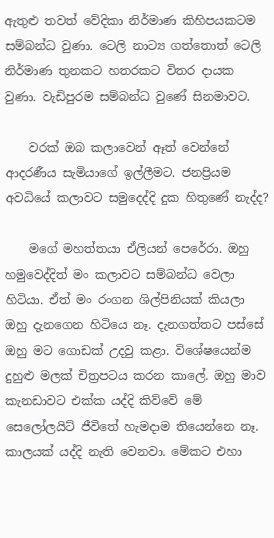ඇතුළු තවත් වේදිකා නිර්මාණ කිහිපයකටම සම්බන්ධ වුණා. ටෙලි නාට්‍ය ගත්තොත් ටෙලි නිර්මාණ තුනකට හතරකට විතර දායක වුණා. වැඩිපුරම සම්බන්ධ වුණේ සිනමාවට.

    වරක් ඔබ කලාවෙන් ඈත් වෙන්නේ ආදරණීය සැමියාගේ ඉල්ලීමට. ජනප්‍රියම අවධියේ කලාවට සමුදෙද්දි දුක හිතුණේ නැද්ද?

    මගේ මහත්තයා ඒලියන් පෙරේරා. ඔහු හමුවෙද්දිත් මං කලාවට සම්බන්ධ වෙලා හිටියා. ඒත් මං රංගන ශිල්පිනියක් කියලා ඔහු දැනගෙන හිටියෙ නෑ. දැනගත්තට පස්සේ ඔහු මට ගොඩක් උදවු කළා. විශේෂයෙන්ම දුහුළු මලක් චිත්‍රපටය කරන කාලේ. ඔහු මාව කැනඩාවට එක්ක යද්දි කිව්වේ මේ සෙලෝලයිට් ජීවිතේ හැමදාම තියෙන්නෙ නෑ. කාලයක් යද්දි නැති වෙනවා. මේකට එහා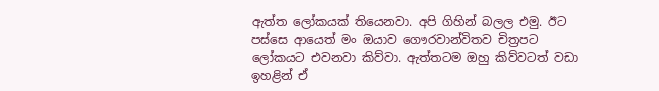ඇත්ත ලෝකයක් තියෙනවා. අපි ගිහින් බලල එමු. ඊට පස්සෙ ආයෙත් මං ඔයාව ගෞරවාන්විතව චිත්‍රපට ලෝකයට එවනවා කිව්වා. ඇත්තටම ඔහු කිව්වටත් වඩා ඉහළින් ඒ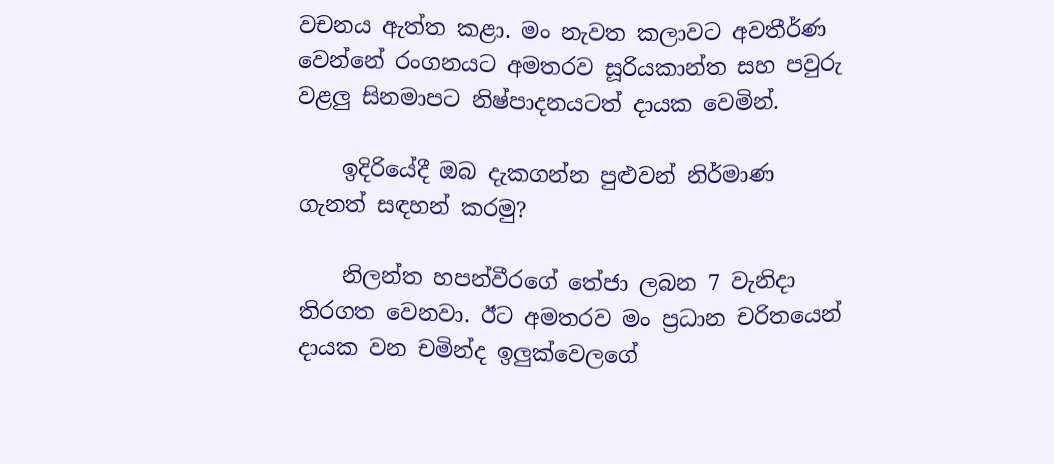වචනය ඇත්ත කළා. මං නැවත කලාවට අවතීර්ණ වෙන්නේ රංගනයට අමතරව සූරියකාන්ත සහ පවුරු වළලු සිනමාපට නිෂ්පාදනයටත් දායක වෙමින්.

    ඉදිරියේදී ඔබ දැකගන්න පුළුවන් නිර්මාණ ගැනත් සඳහන් කරමු?

    නිලන්ත හපන්වීරගේ තේජා ලබන 7 වැනිදා තිරගත වෙනවා. ඊට අමතරව මං ප්‍රධාන චරිතයෙන් දායක වන චමින්ද ඉලුක්වෙලගේ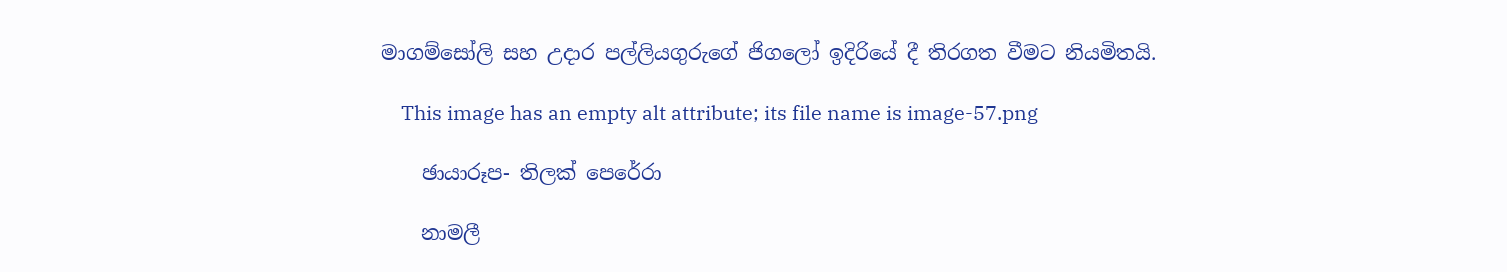මාගම්සෝලි සහ උදාර පල්ලියගුරුගේ ජිගලෝ ඉදිරියේ දී තිරගත වීමට නියමිතයි.

    This image has an empty alt attribute; its file name is image-57.png

    ඡායාරූප- තිලක් පෙරේරා

    නාමලී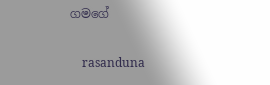ගමගේ

    rasanduna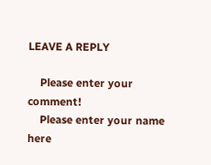LEAVE A REPLY

    Please enter your comment!
    Please enter your name here